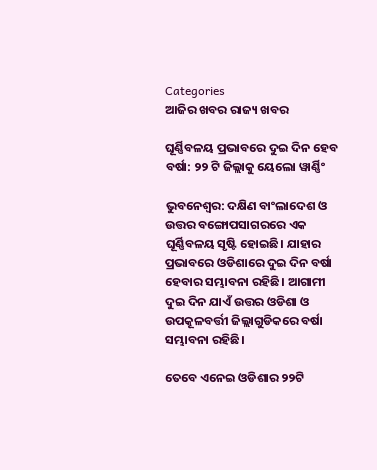Categories
ଆଜିର ଖବର ରାଜ୍ୟ ଖବର

ଘୂର୍ଣ୍ଣିବଳୟ ପ୍ରଭାବରେ ଦୁଇ ଦିନ ହେବ ବର୍ଷା: ୨୨ ଟି ଜିଲ୍ଲାକୁ ୟେଲୋ ୱାର୍ଣ୍ଣିଂ

ଭୁବନେଶ୍ବର: ଦକ୍ଷିଣ ବାଂଲାଦେଶ ଓ ଉତ୍ତର ବଙ୍ଗୋପସାଗରରେ ଏକ ଘୂର୍ଣ୍ଣିବଳୟ ସୃଷ୍ଟି ହୋଇଛି। ଯାହାର ପ୍ରଭାବରେ ଓଡିଶାରେ ଦୁଇ ଦିନ ବର୍ଷା ହେବାର ସମ୍ଭାବନା ରହିଛି। ଆଗାମୀ ଦୁଇ ଦିନ ଯାଏଁ ଉତ୍ତର ଓଡିଶା ଓ ଉପକୂଳବର୍ତ୍ତୀ ଜିଲ୍ଲାଗୁଡିକରେ ବର୍ଷା ସମ୍ଭାବନା ରହିଛି।

ତେବେ ଏନେଇ ଓଡିଶାର ୨୨ଟି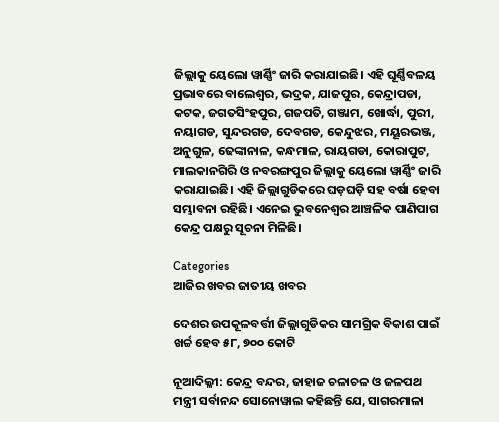ଜିଲ୍ଲାକୁ ୟେଲୋ ୱାର୍ଣ୍ଣିଂ ଜାରି କରାଯାଇଛି। ଏହି ଘୂର୍ଣ୍ଣିବଳୟ ପ୍ରଭାବରେ ବାଲେଶ୍ଵର, ଭଦ୍ରକ, ଯାଜପୁର, କେନ୍ଦ୍ରାପଡା, କଟକ, ଜଗତସିଂହପୁର, ଗଜପତି, ଗଞ୍ଜାମ, ଖୋର୍ଦ୍ଧା, ପୁରୀ, ନୟାଗଡ, ସୁନ୍ଦରଗଡ, ଦେବଗଡ, କେନ୍ଦୁଝର, ମୟୂରଭଞ୍ଜ, ଅନୁଗୁଳ, ଢେଙ୍କାନାଳ, କନ୍ଧମାଳ, ରାୟଗଡା, କୋରାପୁଟ, ମାଲକାନଗିରି ଓ ନବରଙ୍ଗପୁର ଜିଲ୍ଲାକୁ ୟେଲୋ ୱାର୍ଣ୍ଣିଂ ଜାରି କରାଯାଇଛି। ଏହି ଜିଲ୍ଲାଗୁଡିକରେ ଘଡ଼ଘଡ଼ି ସହ ବର୍ଷା ହେବା ସମ୍ଭାବନା ରହିଛି। ଏନେଇ ଭୁବନେଶ୍ଵର ଆଞ୍ଚଳିକ ପାଣିପାଗ କେନ୍ଦ୍ର ପକ୍ଷରୁ ସୂଚନା ମିଳିଛି।

Categories
ଆଜିର ଖବର ଜାତୀୟ ଖବର

ଦେଶର ଉପକୂଳବର୍ତ୍ତୀ ଜିଲ୍ଲାଗୁଡିକର ସାମଗ୍ରିକ ବିକାଶ ପାଇଁ ଖର୍ଚ୍ଚ ହେବ ୫୮, ୭୦୦ କୋଟି

ନୂଆଦିଲ୍ଳୀ: କେନ୍ଦ୍ର ବନ୍ଦର, ଜାହାଜ ଚଳାଚଳ ଓ ଜଳପଥ ମନ୍ତ୍ରୀ ସର୍ବାନନ୍ଦ ସୋନୋୱାଲ କହିଛନ୍ତି ଯେ, ସାଗରମାଳା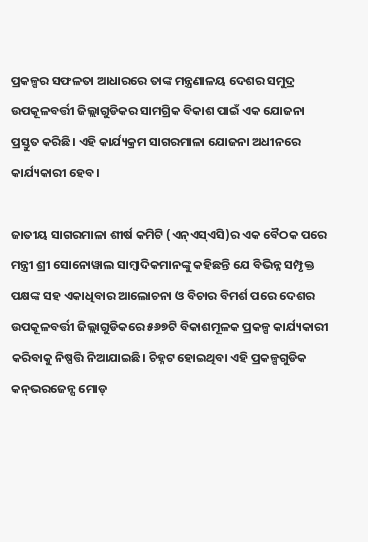ପ୍ରକଳ୍ପର ସଫଳତା ଆଧାରରେ ତାଙ୍କ ମନ୍ତ୍ରଣାଳୟ ଦେଶର ସମୁଦ୍ର ଉପକୂଳବର୍ତ୍ତୀ ଜିଲ୍ଲାଗୁଡିକର ସାମଗ୍ରିକ ବିକାଶ ପାଇଁ ଏକ ଯୋଜନା ପ୍ରସ୍ତୁତ କରିଛି। ଏହି କାର୍ଯ୍ୟକ୍ରମ ସାଗରମାଳା ଯୋଜନା ଅଧୀନରେ କାର୍ଯ୍ୟକାରୀ ହେବ।

ଜାତୀୟ ସାଗରମାଳା ଶୀର୍ଷ କମିଟି (ଏନ୍‌ଏସ୍‌ଏସି)ର ଏକ ବୈଠକ ପରେ ମନ୍ତ୍ରୀ ଶ୍ରୀ ସୋନୋୱାଲ ସାମ୍ବାଦିକମାନଙ୍କୁ କହିଛନ୍ତି ଯେ ବିଭିନ୍ନ ସମ୍ପୃକ୍ତ ପକ୍ଷଙ୍କ ସହ ଏକାଧିବାର ଆଲୋଚନା ଓ ବିଚାର ବିମର୍ଶ ପରେ ଦେଶର ଉପକୂଳବର୍ତ୍ତୀ ଜିଲ୍ଲାଗୁଡିକରେ ୫୬୭ଟି ବିକାଶମୂଳକ ପ୍ରକଳ୍ପ କାର୍ଯ୍ୟକାରୀ କରିବାକୁ ନିଷ୍ପତ୍ତି ନିଆଯାଇଛି। ଚିହ୍ନଟ ହୋଇଥିବା ଏହି ପ୍ରକଳ୍ପଗୁଡିକ କନ୍‌ଭରଜେନ୍ସ ମୋଡ୍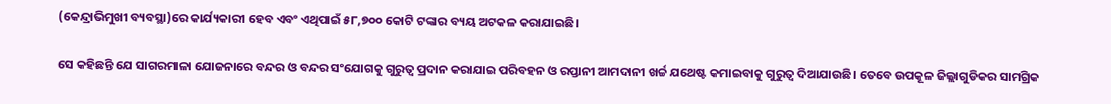(କେନ୍ଦ୍ରାଭିମୁଖୀ ବ୍ୟବସ୍ଥା)ରେ କାର୍ଯ୍ୟକାରୀ ହେବ ଏବଂ ଏଥିପାଇଁ ୫୮,୭୦୦ କୋଟି ଟଙ୍କାର ବ୍ୟୟ ଅଟକଳ କରାଯାଇଛି।

ସେ କହିଛନ୍ତି ଯେ ସାଗରମାଳା ଯୋଜନାରେ ବନ୍ଦର ଓ ବନ୍ଦର ସଂଯୋଗକୁ ଗୁରୁତ୍ୱ ପ୍ରଦାନ କରାଯାଇ ପରିବହନ ଓ ରପ୍ତାନୀ ଆମଦାନୀ ଖର୍ଚ୍ଚ ଯଥେଷ୍ଟ କମାଇବାକୁ ଗୁରୁତ୍ୱ ଦିଆଯାଉଛି। ତେବେ ଉପକୂଳ ଜିଲ୍ଲାଗୁଡିକର ସାମଗ୍ରିକ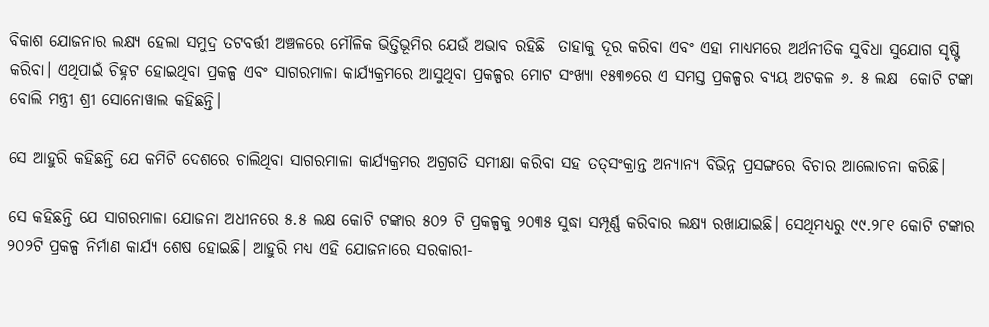ବିକାଶ ଯୋଜନାର ଲକ୍ଷ୍ୟ ହେଲା ସମୁଦ୍ର ତଟବର୍ତ୍ତୀ ଅଞ୍ଚଳରେ ମୌଳିକ ଭିତ୍ତିଭୂମିର ଯେଉଁ ଅଭାବ ରହିଛି  ତାହାକୁ ଦୂର କରିବା ଏବଂ ଏହା ମାଧ୍ୟମରେ ଅର୍ଥନୀତିକ ସୁବିଧା ସୁଯୋଗ ସୃଷ୍ଟି କରିବା। ଏଥିପାଇଁ ଚିହ୍ନଟ ହୋଇଥିବା ପ୍ରକଳ୍ପ ଏବଂ ସାଗରମାଳା କାର୍ଯ୍ୟକ୍ରମରେ ଆସୁଥିବା ପ୍ରକଳ୍ପର ମୋଟ ସଂଖ୍ୟା ୧୫୩୭ରେ ଏ ସମସ୍ତ ପ୍ରକଳ୍ପର ବ୍ୟୟ ଅଟକଳ ୬. ୫ ଲକ୍ଷ  କୋଟି ଟଙ୍କା  ବୋଲି ମନ୍ତ୍ରୀ ଶ୍ରୀ ସୋନୋୱାଲ କହିଛନ୍ତି।

ସେ ଆହୁରି କହିଛନ୍ତି ଯେ କମିଟି ଦେଶରେ ଚାଲିଥିବା ସାଗରମାଳା କାର୍ଯ୍ୟକ୍ରମର ଅଗ୍ରଗତି ସମୀକ୍ଷା କରିବା ସହ ତତ୍‌ସଂକ୍ରାନ୍ତ ଅନ୍ୟାନ୍ୟ ବିଭିନ୍ନ ପ୍ରସଙ୍ଗରେ ବିଚାର ଆଲୋଚନା କରିଛି।

ସେ କହିଛନ୍ତି ଯେ ସାଗରମାଳା ଯୋଜନା ଅଧୀନରେ ୫.୫ ଲକ୍ଷ କୋଟି ଟଙ୍କାର ୫୦୨ ଟି ପ୍ରକଳ୍ପକୁ ୨୦୩୫ ସୁଦ୍ଧା ସମ୍ପୂର୍ଣ୍ଣ କରିବାର ଲକ୍ଷ୍ୟ ରଖାଯାଇଛି। ସେଥିମଧ୍ୟରୁ ୯୯.୨୮୧ କୋଟି ଟଙ୍କାର ୨୦୨ଟି ପ୍ରକଳ୍ପ ନିର୍ମାଣ କାର୍ଯ୍ୟ ଶେଷ ହୋଇଛି। ଆହୁରି ମଧ୍ୟ ଏହି ଯୋଜନାରେ ସରକାରୀ-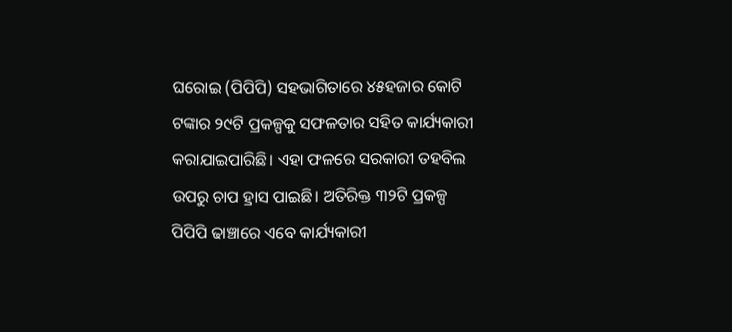ଘରୋଇ (ପିପିପି) ସହଭାଗିତାରେ ୪୫ହଜାର କୋଟି ଟଙ୍କାର ୨୯ଟି ପ୍ରକଳ୍ପକୁ ସଫଳତାର ସହିତ କାର୍ଯ୍ୟକାରୀ କରାଯାଇପାରିଛି। ଏହା ଫଳରେ ସରକାରୀ ତହବିଲ ଉପରୁ ଚାପ ହ୍ରାସ ପାଇଛି। ଅତିରିକ୍ତ ୩୨ଟି ପ୍ରକଳ୍ପ ପିପିପି ଢାଞ୍ଚାରେ ଏବେ କାର୍ଯ୍ୟକାରୀ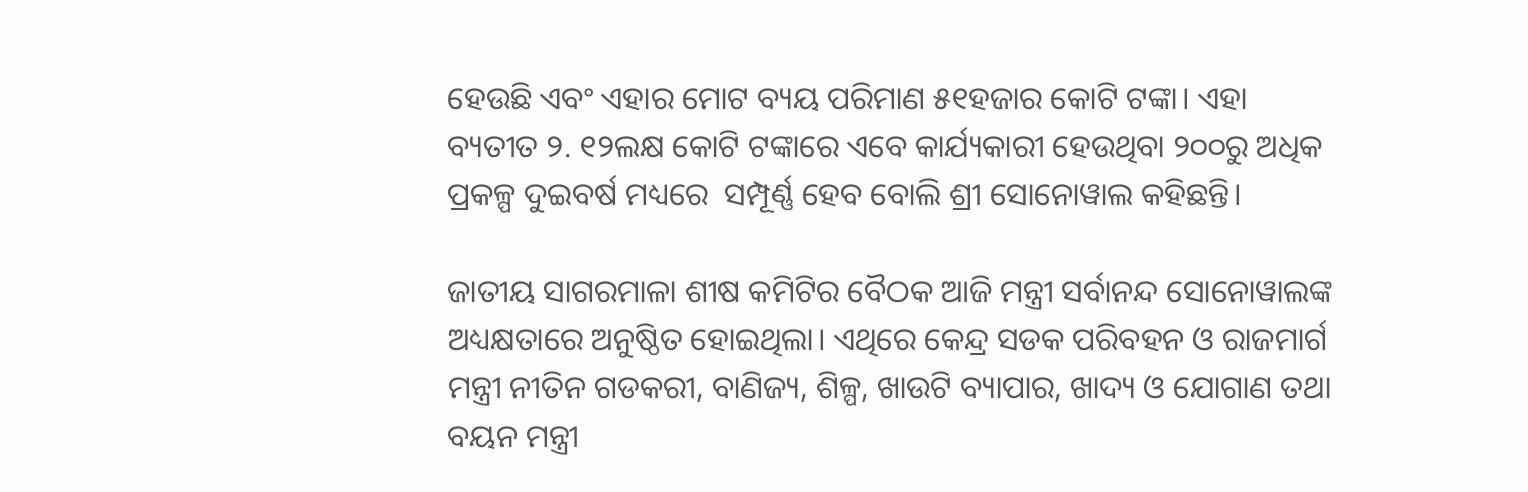ହେଉଛି ଏବଂ ଏହାର ମୋଟ ବ୍ୟୟ ପରିମାଣ ୫୧ହଜାର କୋଟି ଟଙ୍କା। ଏହା ବ୍ୟତୀତ ୨. ୧୨ଲକ୍ଷ କୋଟି ଟଙ୍କାରେ ଏବେ କାର୍ଯ୍ୟକାରୀ ହେଉଥିବା ୨୦୦ରୁ ଅଧିକ ପ୍ରକଳ୍ପ ଦୁଇବର୍ଷ ମଧ୍ୟରେ  ସମ୍ପୂର୍ଣ୍ଣ ହେବ ବୋଲି ଶ୍ରୀ ସୋନୋୱାଲ କହିଛନ୍ତି।

ଜାତୀୟ ସାଗରମାଳା ଶୀଷ କମିଟିର ବୈଠକ ଆଜି ମନ୍ତ୍ରୀ ସର୍ବାନନ୍ଦ ସୋନୋୱାଲଙ୍କ ଅଧ୍ୟକ୍ଷତାରେ ଅନୁଷ୍ଠିତ ହୋଇଥିଲା। ଏଥିରେ କେନ୍ଦ୍ର ସଡକ ପରିବହନ ଓ ରାଜମାର୍ଗ ମନ୍ତ୍ରୀ ନୀତିନ ଗଡକରୀ, ବାଣିଜ୍ୟ, ଶିଳ୍ପ, ଖାଉଟି ବ୍ୟାପାର, ଖାଦ୍ୟ ଓ ଯୋଗାଣ ତଥା ବୟନ ମନ୍ତ୍ରୀ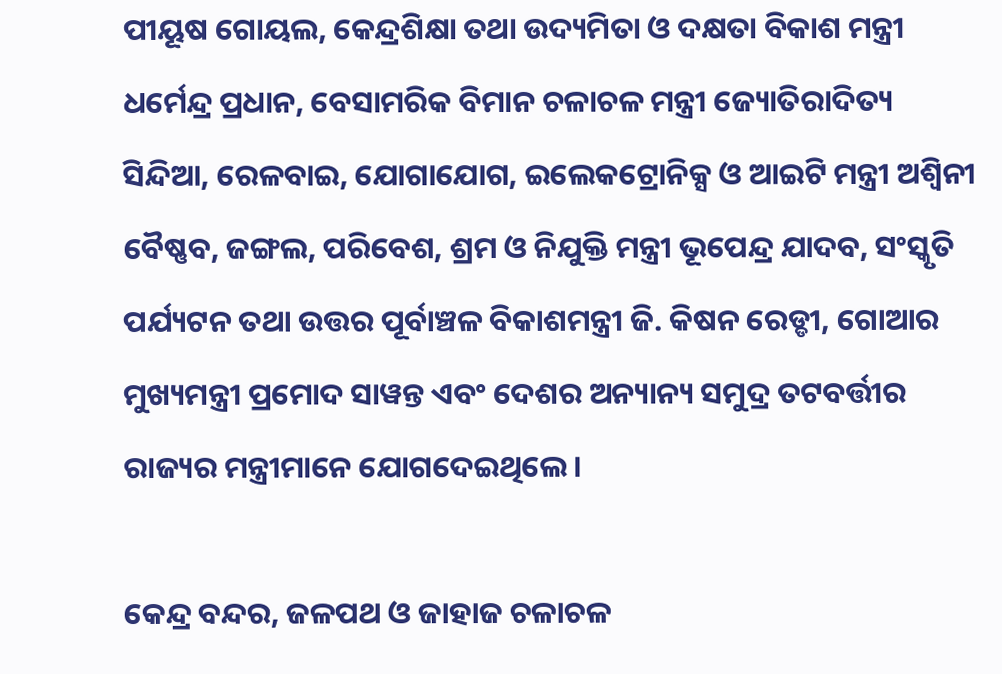ପୀୟୂଷ ଗୋୟଲ, କେନ୍ଦ୍ରଶିକ୍ଷା ତଥା ଉଦ୍ୟମିତା ଓ ଦକ୍ଷତା ବିକାଶ ମନ୍ତ୍ରୀ ଧର୍ମେନ୍ଦ୍ର ପ୍ରଧାନ, ବେସାମରିକ ବିମାନ ଚଳାଚଳ ମନ୍ତ୍ରୀ ଜ୍ୟୋତିରାଦିତ୍ୟ ସିନ୍ଦିଆ, ରେଳବାଇ, ଯୋଗାଯୋଗ, ଇଲେକଟ୍ରୋନିକ୍ସ ଓ ଆଇଟି ମନ୍ତ୍ରୀ ଅଶ୍ୱିନୀ ବୈଷ୍ଣବ, ଜଙ୍ଗଲ, ପରିବେଶ, ଶ୍ରମ ଓ ନିଯୁକ୍ତି ମନ୍ତ୍ରୀ ଭୂପେନ୍ଦ୍ର ଯାଦବ, ସଂସ୍କୃତି ପର୍ଯ୍ୟଟନ ତଥା ଉତ୍ତର ପୂର୍ବାଞ୍ଚଳ ବିକାଶମନ୍ତ୍ରୀ ଜି. କିଷନ ରେଡ୍ଡୀ, ଗୋଆର ମୁଖ୍ୟମନ୍ତ୍ରୀ ପ୍ରମୋଦ ସାୱନ୍ତ ଏବଂ ଦେଶର ଅନ୍ୟାନ୍ୟ ସମୁଦ୍ର ତଟବର୍ତ୍ତୀର ରାଜ୍ୟର ମନ୍ତ୍ରୀମାନେ ଯୋଗଦେଇଥିଲେ।

କେନ୍ଦ୍ର ବନ୍ଦର, ଜଳପଥ ଓ ଜାହାଜ ଚଳାଚଳ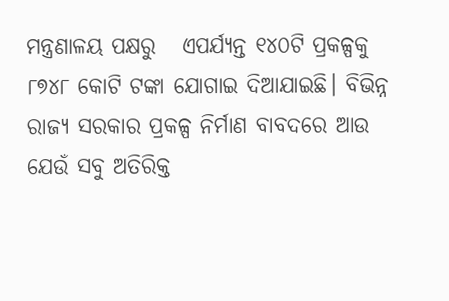ମନ୍ତ୍ରଣାଳୟ ପକ୍ଷରୁ   ଏପର୍ଯ୍ୟନ୍ତ ୧୪୦ଟି ପ୍ରକଳ୍ପକୁ ୮୭୪୮ କୋଟି ଟଙ୍କା ଯୋଗାଇ ଦିଆଯାଇଛି। ବିଭିନ୍ନ ରାଜ୍ୟ ସରକାର ପ୍ରକଳ୍ପ ନିର୍ମାଣ ବାବଦରେ ଆଉ ଯେଉଁ ସବୁ ଅତିରିକ୍ତ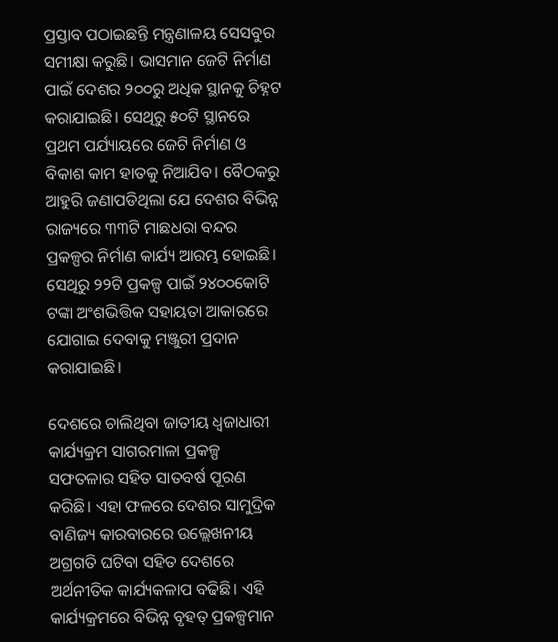ପ୍ରସ୍ତାବ ପଠାଇଛନ୍ତି ମନ୍ତ୍ରଣାଳୟ ସେସବୁର ସମୀକ୍ଷା କରୁଛି। ଭାସମାନ ଜେଟି ନିର୍ମାଣ ପାଇଁ ଦେଶର ୨୦୦ରୁ ଅଧିକ ସ୍ଥାନକୁ ଚିହ୍ନଟ କରାଯାଇଛି। ସେଥିରୁ ୫୦ଟି ସ୍ଥାନରେ ପ୍ରଥମ ପର୍ଯ୍ୟାୟରେ ଜେଟି ନିର୍ମାଣ ଓ ବିକାଶ କାମ ହାତକୁ ନିଆଯିବ। ବୈଠକରୁ ଆହୁରି ଜଣାପଡିଥିଲା ଯେ ଦେଶର ବିଭିନ୍ନ ରାଜ୍ୟରେ ୩୩ଟି ମାଛଧରା ବନ୍ଦର ପ୍ରକଳ୍ପର ନିର୍ମାଣ କାର୍ଯ୍ୟ ଆରମ୍ଭ ହୋଇଛି। ସେଥିରୁ ୨୨ଟି ପ୍ରକଳ୍ପ ପାଇଁ ୨୪୦୦କୋଟି ଟଙ୍କା ଅଂଶଭିତ୍ତିକ ସହାୟତା ଆକାରରେ ଯୋଗାଇ ଦେବାକୁ ମଞ୍ଜୁରୀ ପ୍ରଦାନ କରାଯାଇଛି।

ଦେଶରେ ଚାଲିଥିବା ଜାତୀୟ ଧ୍ୱଜାଧାରୀ କାର୍ଯ୍ୟକ୍ରମ ସାଗରମାଳା ପ୍ରକଳ୍ପ ସଫତଳାର ସହିତ ସାତବର୍ଷ ପୂରଣ କରିଛି। ଏହା ଫଳରେ ଦେଶର ସାମୁଦ୍ରିକ ବାଣିଜ୍ୟ କାରବାରରେ ଉଲ୍ଲେଖନୀୟ ଅଗ୍ରଗତି ଘଟିବା ସହିତ ଦେଶରେ ଅର୍ଥନୀତିକ କାର୍ଯ୍ୟକଳାପ ବଢିଛି। ଏହି କାର୍ଯ୍ୟକ୍ରମରେ ବିଭିନ୍ନ ବୃହତ୍ ପ୍ରକଳ୍ପମାନ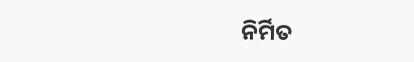ନିର୍ମିତ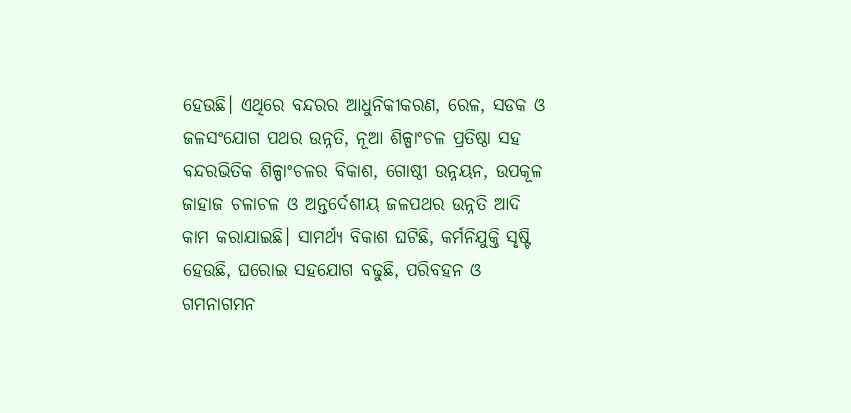ହେଉଛି। ଏଥିରେ ବନ୍ଦରର ଆଧୁନିକୀକରଣ, ରେଳ, ସଡକ ଓ ଜଳସଂଯୋଗ ପଥର ଉନ୍ନତି, ନୂଆ ଶିଳ୍ପାଂଚଳ ପ୍ରତିଷ୍ଠା ସହ ବନ୍ଦରଭିତିକ ଶିଳ୍ପାଂଚଳର ବିକାଶ, ଗୋଷ୍ଠୀ ଉନ୍ନୟନ, ଉପକୂଳ ଜାହାଜ ଚଳାଚଳ ଓ ଅନ୍ତର୍ଦେଶୀୟ ଜଳପଥର ଉନ୍ନତି ଆଦି କାମ କରାଯାଇଛି। ସାମର୍ଥ୍ୟ ବିକାଶ ଘଟିଛି, କର୍ମନିଯୁକ୍ତି ସୃଷ୍ଟି ହେଉଛି, ଘରୋଇ ସହଯୋଗ ବଢୁଛି, ପରିବହନ ଓ ଗମନାଗମନ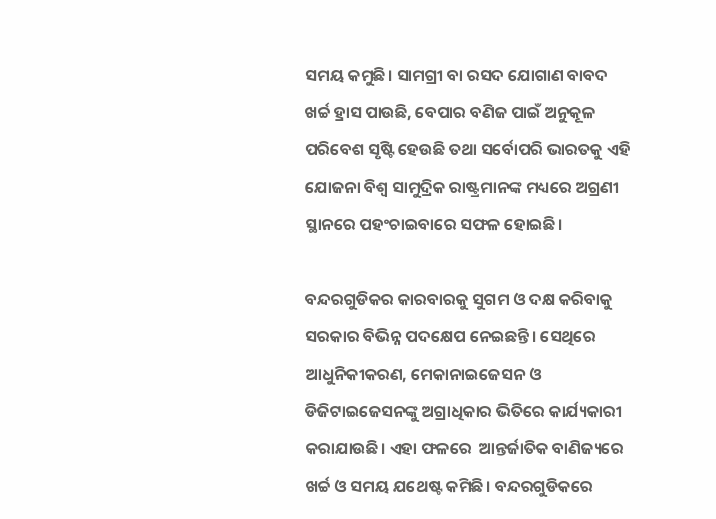ସମୟ କମୁଛି। ସାମଗ୍ରୀ ବା ରସଦ ଯୋଗାଣ ବାବଦ ଖର୍ଚ୍ଚ ହ୍ରାସ ପାଉଛି, ବେପାର ବଣିଜ ପାଇଁ ଅନୁକୂଳ ପରିବେଶ ସୃଷ୍ଟି ହେଉଛି ତଥା ସର୍ବୋପରି ଭାରତକୁ ଏହି ଯୋଜନା ବିଶ୍ୱ ସାମୁଦ୍ରିକ ରାଷ୍ଟ୍ରମାନଙ୍କ ମଧ୍ୟରେ ଅଗ୍ରଣୀ ସ୍ଥାନରେ ପହଂଚାଇବାରେ ସଫଳ ହୋଇଛି।

ବନ୍ଦରଗୁଡିକର କାରବାରକୁ ସୁଗମ ଓ ଦକ୍ଷ କରିବାକୁ ସରକାର ବିଭିନ୍ନ ପଦକ୍ଷେପ ନେଇଛନ୍ତି। ସେଥିରେ ଆଧୁନିକୀକରଣ, ମେକାନାଇଜେସନ ଓ ଡିଜିଟାଇଜେସନଙ୍କୁ ଅଗ୍ରାଧିକାର ଭିତିରେ କାର୍ଯ୍ୟକାରୀ କରାଯାଉଛି। ଏହା ଫଳରେ  ଆନ୍ତର୍ଜାତିକ ବାଣିଜ୍ୟରେ ଖର୍ଚ୍ଚ ଓ ସମୟ ଯଥେଷ୍ଟ କମିଛି। ବନ୍ଦରଗୁଡିକରେ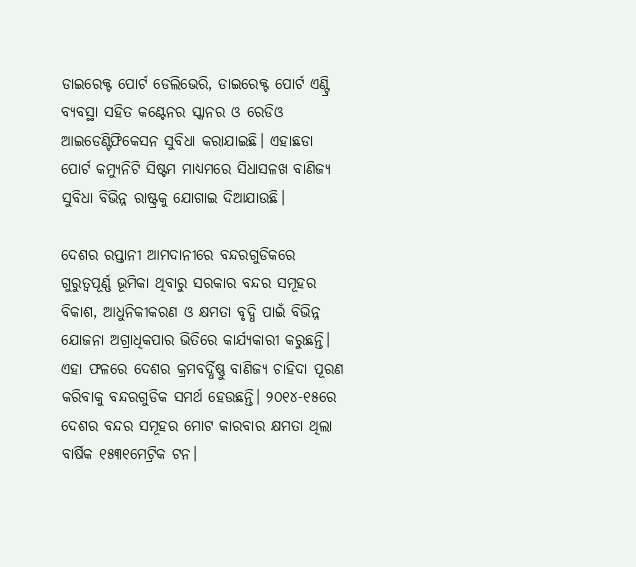ଡାଇରେକ୍ଟ ପୋର୍ଟ ଡେଲିଭେରି, ଡାଇରେକ୍ଟ ପୋର୍ଟ ଏଣ୍ଟ୍ରି ବ୍ୟବସ୍ଥା ସହିତ କଣ୍ଟେନର ସ୍କାନର ଓ ରେଡିଓ  ଆଇଡେଣ୍ଟିଫିକେସନ ସୁବିଧା କରାଯାଇଛି। ଏହାଛଡା ପୋର୍ଟ କମ୍ୟୁନିଟି ସିଷ୍ଟମ ମାଧ୍ୟମରେ ସିଧାସଳଖ ବାଣିଜ୍ୟ ସୁବିଧା ବିଭିନ୍ନ ରାଷ୍ଟ୍ରକୁ ଯୋଗାଇ ଦିଆଯାଉଛି।

ଦେଶର ରପ୍ତାନୀ ଆମଦାନୀରେ ବନ୍ଦରଗୁଡିକରେ ଗୁରୁତ୍ୱପୂର୍ଣ୍ଣ ଭୂମିକା ଥିବାରୁ ସରକାର ବନ୍ଦର ସମୂହର ବିକାଶ, ଆଧୁନିକୀକରଣ ଓ କ୍ଷମତା ବୃଦ୍ଧି ପାଇଁ ବିଭିନ୍ନ ଯୋଜନା ଅଗ୍ରାଧିକପାର ଭିତିରେ କାର୍ଯ୍ୟକାରୀ କରୁଛନ୍ତି। ଏହା ଫଳରେ ଦେଶର କ୍ରମବର୍ଦ୍ଧିଷ୍ଣୁ ବାଣିଜ୍ୟ ଚାହିଦା ପୂରଣ କରିବାକୁ ବନ୍ଦରଗୁଡିକ ସମର୍ଥ ହେଉଛନ୍ତି। ୨୦୧୪-୧୫ରେ ଦେଶର ବନ୍ଦର ସମୂହର ମୋଟ କାରବାର କ୍ଷମତା ଥିଲା ବାର୍ଷିକ ୧୫୩୧ମେଟ୍ରିକ ଟନ।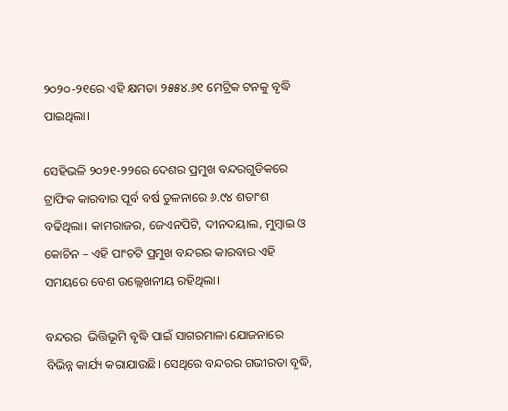୨୦୨୦-୨୧ରେ ଏହି କ୍ଷମତା ୨୫୫୪.୬୧ ମେଟ୍ରିକ ଟନକୁ ବୃଦ୍ଧି ପାଇଥିଲା।

ସେହିଭଳି ୨୦୨୧-୨୨ରେ ଦେଶର ପ୍ରମୁଖ ବନ୍ଦରଗୁଡିକରେ ଟ୍ରାଫିକ କାରବାର ପୂର୍ବ ବର୍ଷ ତୁଳନାରେ ୬.୯୪ ଶତାଂଶ ବଢିଥିଲା। କାମରାଜର, ଜେଏନପିଟି, ଦୀନଦୟାଲ, ମୁମ୍ବାଇ ଓ କୋଚିନ – ଏହି ପାଂଚଟି ପ୍ରମୁଖ ବନ୍ଦରର କାରବାର ଏହି ସମୟରେ ବେଶ ଉଲ୍ଲେଖନୀୟ ରହିଥିଲା।

ବନ୍ଦରର  ଭିତ୍ତିଭୂମି ବୃଦ୍ଧି ପାଇଁ ସାଗରମାଳା ଯୋଜନାରେ ବିଭିନ୍ନ କାର୍ଯ୍ୟ କରାଯାଉଛି। ସେଥିରେ ବନ୍ଦରର ଗଭୀରତା ବୃଦ୍ଧି,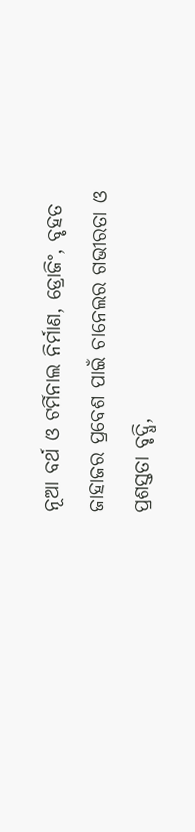ନୂଆ ବର୍ଥ ଓ ଟର୍ମିନାଲ ନିର୍ମାଣ, ଡ୍ରୋଜିଂ, ବୃହତ ଜାହାଜର ପ୍ରବେଶ ପାଇଁ ଚାନେଲର ଗଭୀରତା ଓ ପ୍ରଶସ୍ତତା ବୃଦ୍ଧି,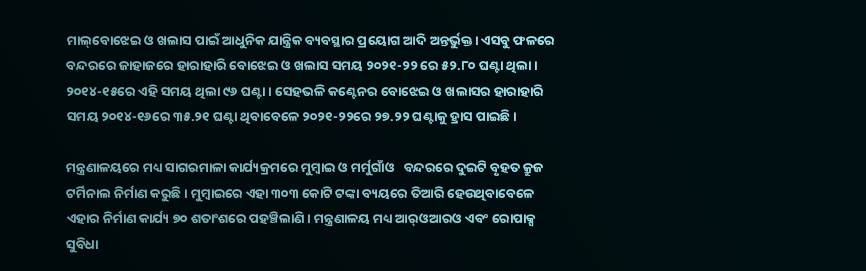ମାଲ୍‌ବୋଝେଇ ଓ ଖଲାସ ପାଇଁ ଆଧୁନିକ ଯାନ୍ତ୍ରିକ ବ୍ୟବସ୍ଥାର ପ୍ରୟୋଗ ଆଦି ଅନ୍ତର୍ଭୁକ୍ତ। ଏସବୁ ଫଳରେ ବନ୍ଦରରେ ଜାହାଜରେ ହାରାହାରି ବୋଝେଇ ଓ ଖଲାସ ସମୟ ୨୦୨୧-୨୨ ରେ ୫୨.୮୦ ଘଣ୍ଟା ଥିଲା। ୨୦୧୪-୧୫ରେ ଏହି ସମୟ ଥିଲା ୯୬ ଘଣ୍ଟା। ସେହଭଳି କଣ୍ଟେନର ବୋଝେଇ ଓ ଖଲାସର ହାରାହାରି ସମୟ ୨୦୧୪-୧୬ରେ ୩୫.୨୧ ଘଣ୍ଟା ଥିବାବେଳେ ୨୦୨୧-୨୨ରେ ୨୭.୨୨ ଘଣ୍ଟାକୁ ହ୍ରାସ ପାଇଛି।

ମନ୍ତ୍ରଣାଳୟରେ ମଧ୍ୟ ସାଗରମାଳା କାର୍ଯ୍ୟକ୍ରମରେ ମୁମ୍ବାଇ ଓ ମର୍ମୁଗାଁଓ   ବନ୍ଦରରେ ଦୁଇଟି ବୃହତ କ୍ରୁଜ ଟର୍ମିନାଲ ନିର୍ମାଣ କରୁଛି। ମୁମ୍ବାଇରେ ଏହା ୩୦୩ କୋଟି ଟଙ୍କା ବ୍ୟୟରେ ତିଆରି ହେଉଥିବାବେଳେ ଏହାର ନିର୍ମାଣ କାର୍ଯ୍ୟ ୭୦ ଶତାଂଶରେ ପହଞ୍ଚିଲାଣି। ମନ୍ତ୍ରଣାଳୟ ମଧ୍ୟ ଆର୍‌ଓଆରଓ ଏବଂ ରୋପାକ୍ସ ସୁବିଧା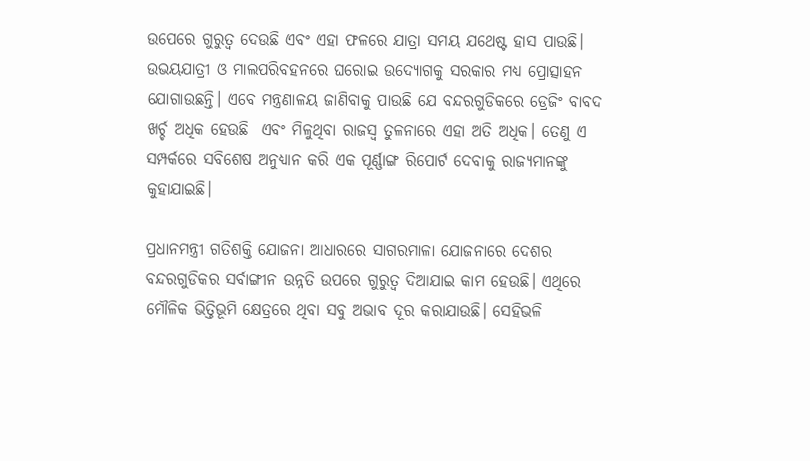ଉପେରେ ଗୁରୁତ୍ୱ ଦେଉଛି ଏବଂ ଏହା ଫଳରେ ଯାତ୍ରା ସମୟ ଯଥେଷ୍ଟ ହାସ ପାଉଛି। ଉଭୟଯାତ୍ରୀ ଓ ମାଲପରିବହନରେ ଘରୋଇ ଉଦ୍ୟୋଗକୁ ସରକାର ମଧ୍ୟ ପ୍ରୋତ୍ସାହନ ଯୋଗାଉଛନ୍ତି। ଏବେ ମନ୍ତ୍ରଣାଳୟ ଜାଣିବାକୁ ପାଉଛି ଯେ ବନ୍ଦରଗୁଡିକରେ ଡ୍ରେଜିଂ ବାବଦ ଖର୍ଚ୍ଚ ଅଧିକ ହେଉଛି  ଏବଂ ମିଳୁଥିବା ରାଜସ୍ୱ ତୁଳନାରେ ଏହା ଅତି ଅଧିକ। ତେଣୁ ଏ ସମ୍ପର୍କରେ ସବିଶେଷ ଅନୁଧ୍ୟାନ କରି ଏକ ପୂର୍ଣ୍ଣାଙ୍ଗ ରିପୋର୍ଟ ଦେବାକୁ ରାଜ୍ୟମାନଙ୍କୁ କୁହାଯାଇଛି।

ପ୍ରଧାନମନ୍ତ୍ରୀ ଗତିଶକ୍ତି ଯୋଜନା ଆଧାରରେ ସାଗରମାଳା ଯୋଜନାରେ ଦେଶର ବନ୍ଦରଗୁଡିକର ସର୍ବାଙ୍ଗୀନ ଉନ୍ନତି ଉପରେ ଗୁରୁତ୍ୱ ଦିଆଯାଇ କାମ ହେଉଛି। ଏଥିରେ ମୌଳିକ ଭିତ୍ତିଭୂମି କ୍ଷେତ୍ରରେ ଥିବା ସବୁ ଅଭାବ ଦୂର କରାଯାଉଛି। ସେହିଭଳି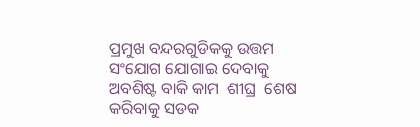ପ୍ରମୁଖ ବନ୍ଦରଗୁଡିକକୁ ଉତ୍ତମ ସଂଯୋଗ ଯୋଗାଇ ଦେବାକୁ ଅବଶିଷ୍ଟ ବାକି କାମ  ଶୀଘ୍ର  ଶେଷ କରିବାକୁ ସଡକ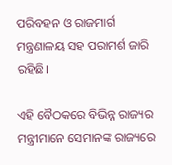ପରିବହନ ଓ ରାଜମାର୍ଗ ମନ୍ତ୍ରଣାଳୟ ସହ ପରାମର୍ଶ ଜାରି ରହିଛି।

ଏହି ବୈଠକରେ ବିଭିନ୍ନ ରାଜ୍ୟର ମନ୍ତ୍ରୀମାନେ ସେମାନଙ୍କ ରାଜ୍ୟରେ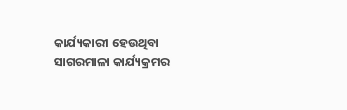କାର୍ଯ୍ୟକାରୀ ହେଉଥିବା ସାଗରମାଳା କାର୍ଯ୍ୟକ୍ରମର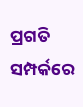ପ୍ରଗତି ସମ୍ପର୍କରେ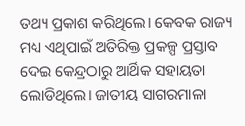ତଥ୍ୟ ପ୍ରକାଶ କରିଥିଲେ। କେବକ ରାଜ୍ୟ  ମଧ୍ୟ ଏଥିପାଇଁ ଅତିରିକ୍ତ ପ୍ରକଳ୍ପ ପ୍ରସ୍ତାବ ଦେଇ କେନ୍ଦ୍ରଠାରୁ ଆର୍ଥିକ ସହାୟତା ଲୋଡିଥିଲେ। ଜାତୀୟ ସାଗରମାଳା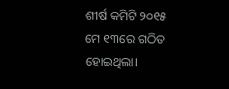ଶୀର୍ଷ କମିଟି ୨୦୧୫ ମେ ୧୩ରେ ଗଠିତ ହୋଇଥିଲା।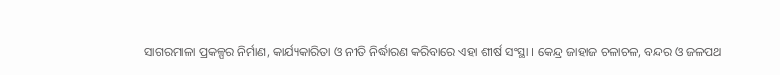ସାଗରମାଳା ପ୍ରକଳ୍ପର ନିର୍ମାଣ, କାର୍ଯ୍ୟକାରିତା ଓ ନୀତି ନିର୍ଦ୍ଧାରଣ କରିବାରେ ଏହା ଶୀର୍ଷ ସଂସ୍ଥା । କେନ୍ଦ୍ର ଜାହାଜ ଚଳାଚଳ, ବନ୍ଦର ଓ ଜଳପଥ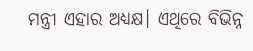ମନ୍ତ୍ରୀ ଏହାର ଅଧ୍ୟକ୍ଷ। ଏଥିରେ ବିଭିନ୍ନ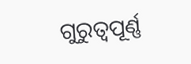ଗୁରୁତ୍ୱପୂର୍ଣ୍ଣ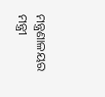ମନ୍ତ୍ରଣାଳୟର ମନ୍ତ୍ରୀ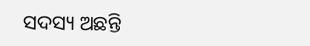ସଦସ୍ୟ ଅଛନ୍ତି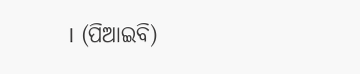। (ପିଆଇବି)